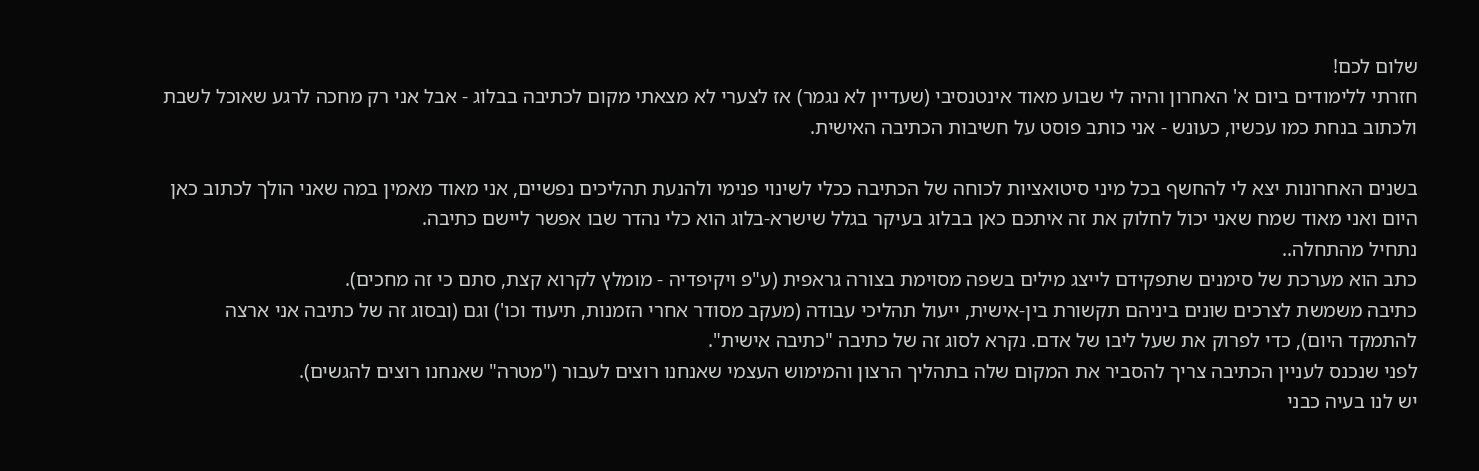שלום לכם!
חזרתי ללימודים ביום א' האחרון והיה לי שבוע מאוד אינטנסיבי (שעדיין לא נגמר) אז לצערי לא מצאתי מקום לכתיבה בבלוג - אבל אני רק מחכה לרגע שאוכל לשבת ולכתוב בנחת כמו עכשיו, כעונש - אני כותב פוסט על חשיבות הכתיבה האישית.

בשנים האחרונות יצא לי להחשף בכל מיני סיטואציות לכוחה של הכתיבה ככלי לשינוי פנימי ולהנעת תהליכים נפשיים, אני מאוד מאמין במה שאני הולך לכתוב כאן היום ואני מאוד שמח שאני יכול לחלוק את זה איתכם כאן בבלוג בעיקר בגלל שישרא-בלוג הוא כלי נהדר שבו אפשר ליישם כתיבה.
נתחיל מהתחלה..
כתב הוא מערכת של סימנים שתפקידם לייצג מילים בשפה מסוימת בצורה גראפית (ע"פ ויקיפדיה - מומלץ לקרוא קצת, סתם כי זה מחכים).
כתיבה משמשת לצרכים שונים ביניהם תקשורת בין-אישית, ייעול תהליכי עבודה (מעקב מסודר אחרי הזמנות, תיעוד וכו') וגם (ובסוג זה של כתיבה אני ארצה להתמקד היום), כדי לפרוק את שעל ליבו של אדם. נקרא לסוג זה של כתיבה "כתיבה אישית".
לפני שנכנס לעניין הכתיבה צריך להסביר את המקום שלה בתהליך הרצון והמימוש העצמי שאנחנו רוצים לעבור ("מטרה" שאנחנו רוצים להגשים).
יש לנו בעיה כבני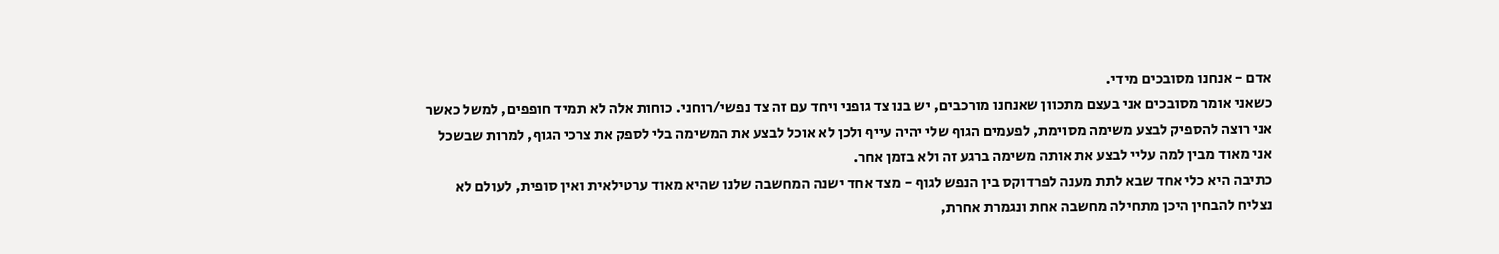אדם - אנחנו מסובכים מידי.
כשאני אומר מסובכים אני בעצם מתכוון שאנחנו מורכבים, יש בנו צד גופני ויחד עם זה צד נפשי/רוחני. כוחות אלה לא תמיד חופפים, למשל כאשר אני רוצה להספיק לבצע משימה מסוימת, לפעמים הגוף שלי יהיה עייף ולכן לא אוכל לבצע את המשימה בלי לספק את צרכי הגוף, למרות שבשכל אני מאוד מבין למה עליי לבצע את אותה משימה ברגע זה ולא בזמן אחר.
כתיבה היא כלי אחד שבא לתת מענה לפרדוקס בין הנפש לגוף - מצד אחד ישנה המחשבה שלנו שהיא מאוד ערטילאית ואין סופית, לעולם לא נצליח להבחין היכן מתחילה מחשבה אחת ונגמרת אחרת,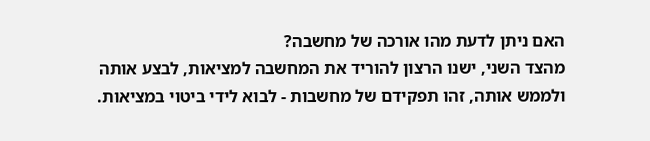האם ניתן לדעת מהו אורכה של מחשבה?
מהצד השני, ישנו הרצון להוריד את המחשבה למציאות, לבצע אותה ולממש אותה, זהו תפקידם של מחשבות - לבוא לידי ביטוי במציאות.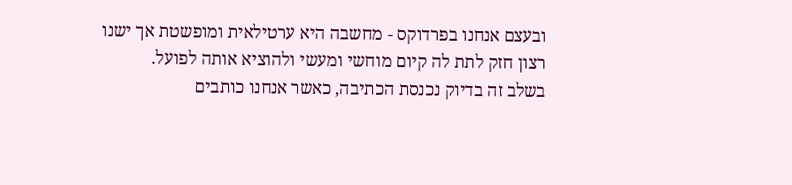ובעצם אנחנו בפרדוקס - מחשבה היא ערטילאית ומופשטת אך ישנו רצון חזק לתת לה קיום מוחשי ומעשי ולהוציא אותה לפועל.
בשלב זה בדיוק נכנסת הכתיבה, כאשר אנחנו כותבים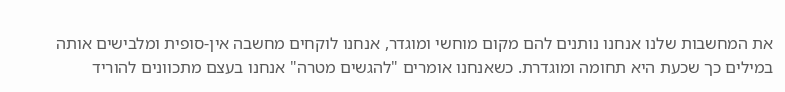את המחשבות שלנו אנחנו נותנים להם מקום מוחשי ומוגדר, אנחנו לוקחים מחשבה אין-סופית ומלבישים אותה במילים כך שכעת היא תחומה ומוגדרת. כשאנחנו אומרים "להגשים מטרה" אנחנו בעצם מתכוונים להוריד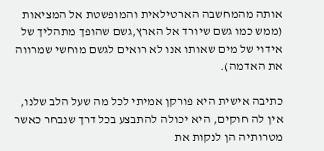אותה מהמחשבה הארטילאית והמופשטת אל המציאות (ממש כמו גשם שיורד אל הארץ,גשם שהופך מתהליך של אידוי של מים שאותו אנו לא רואים לגשם מוחשי שמרווה את האדמה).

כתיבה אישית היא פורקן אמיתי לכל מה שעל הלב שלנו, אין לה חוקים, היא יכולה להתבצע בכל דרך שנבחר כאשר מטרותיה הן לנקות את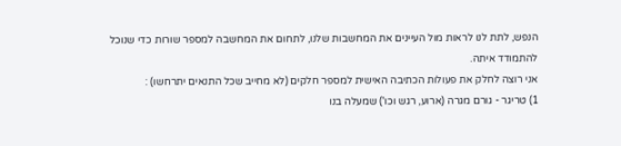הנפש, לתת לנו לראות מול העיינים את המחשבות שלנו, לתחום את המחשבה למספר שורות כדי שנוכל להתמודד איתה.
אני רוצה לחלק את פעולות הכתיבה האישית למספר חלקים (לא מחייב שכל התנאים יתרחשו) :
1) טריגר - גורם מגרה (ארוע, רגש וכו') שמעלה בנו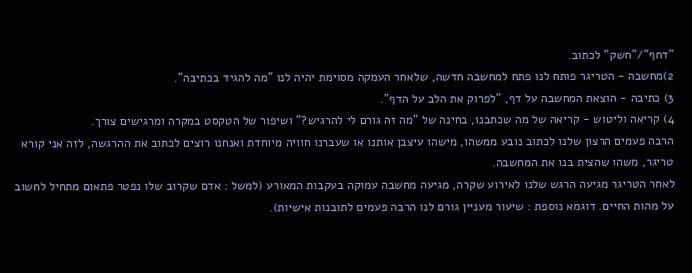"דחף"/"חשק" לכתוב.
2)מחשבה - הטריגר פותח לנו פתח למחשבה חדשה, שלאחר העמקה מסוימת יהיה לנו "מה להגיד בכתיבה".
3) כתיבה - הוצאת המחשבה על דף, "לפרוק את הלב על הדף".
4) קריאה וליטוש - קריאה של מה שכתבנו, בחינה של "מה זה גורם לי להרגיש?" ושיפור של הטקסט במקרה ומרגישים צורך.
הרבה פעמים הרצון שלנו לכתוב נובע ממשהו, מישהו עיצבן אותנו או שעברנו חוויה מיוחדת ואנחנו רוצים לכתוב את ההרגשה, לזה אני קורא טריגר, משהו שהצית בנו את המחשבה.
לאחר הטריגר מגיעה הרגש שלנו לאירוע שקרה, מגיעה מחשבה עמוקה בעקבות המאורע (למשל : אדם שקרוב שלו נפטר פתאום מתחיל לחשוב על מהות החיים. דוגמא נוספת : שיעור מעניין גורם לנו הרבה פעמים לתובנות אישיות).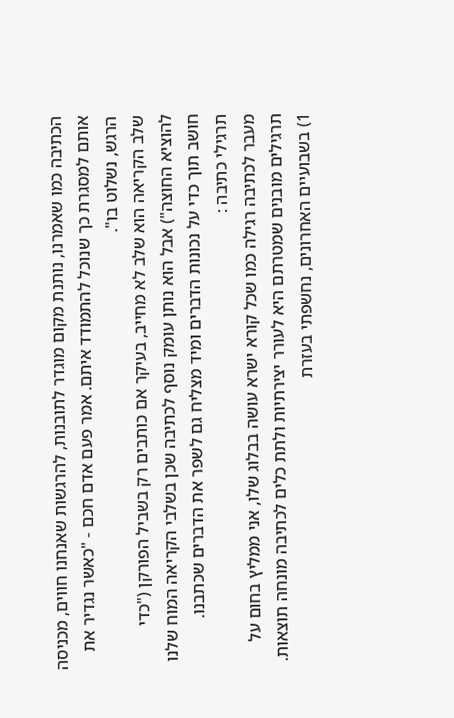הכתיבה כמו שאמרנו, נותנת מקום מוגדר לתובנות, להרגשות שאנחנו חווים, מכניסה אותם למסגרת כך שנוכל להתמודד איתם. אמר פעם אדם חכם - "כאשר נגדיר את הרגש, נשלוט בו".
שלב הקריאה הוא שלב לא מחייב, בעיקר אם כותבים רק בשביל הפורקן ("כדי להוציא החוצה") אבל הוא נותן עומק נוסף לכתיבה שכן בשלבי הקריאה המוח שלנו חושב תוך כדי על נכונות הדברים ומיד מצליח גם לשפר את הדברים שכתבנו.
תרגילי כתיבה :
מעבר לכתיבה רגילה כמו שכל קורא ישרא עושה בבלוג שלו, אני ממליץ בחום על תרגילים מובנים שמטרתם היא לעורר יצירתיות ולתת כלים לכתיבה מונחה תוצאות.
1) בשבועיים האחרונים, נחשפתי בעזרת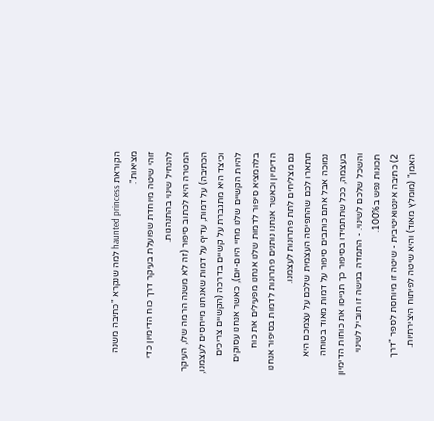הקוראת haunted princess למה שנקרא "כתיבה משנה מציאות".
זוהי שיטה מיוחדת שפועלת בעיקר דרך כוח הדימיון כדי להנחיל שינוי בהתנהגות.
המטרה היא לכתוב סיפור (זה לא משנה הרמה שלו, העיקר הכתיבה) על דמות, עדיף על דמות שאנחנו מייחסים לעצמנו, וכיצד היא מתגברת על קשיים בדרכה (הקשיים צריכים להיות הקשיים שלנו מחיי היום-יום), כאשר אנחנו עסוקים בלהמציא סיפור לדמות שלנו אנחנו מפעילים את כוח הדימיון וכאשר אנחנו נותנים פתרונות לדמות בסיפור אנחנו גם מצליחים לתת פתרונות לעצמנו.
תתארו לכם שהתפיסה העצמית שלכם על עצמכם היא נמוכה אבל אתם כותבים סיפור על דמות מאוד בטוחה בעצמה, ככל שתתמידו בסיפור כך תגייסו את כוחות הדימיון והשכל שלכם לשינוי. - התמדה בגישה זו תוביל לשינוי תכונות נפש ב100%.
2) כתיבה אינטואיטיבית - שיטה זו מיוחסת לספר "דרך האמן" (מומלץ מאוד) והיא שיטה לפיתוח היצירתיות.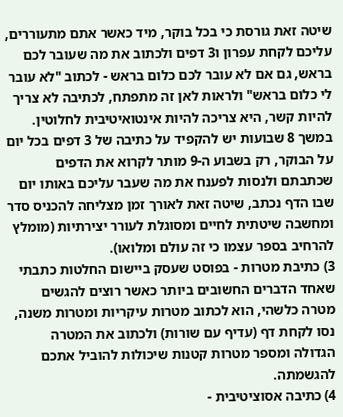שיטה זאת גורסת כי בכל בוקר, מיד כאשר אתם מתעוררים, עליכם לקחת עפרון ו3 דפים ולכתוב את מה שעובר לכם בראש, גם אם לא עובר לכם כלום בראש - לכתוב "לא עובר לי כלום בראש" ולראות לאן זה מתפתח, לכתיבה לא צריך להיות קשר, היא צריכה להיות אינטואיטיבית לחלוטין.
במשך 8 שבועות יש להקפיד על כתיבה של 3 דפים בכל יום על הבוקר, רק בשבוע ה-9 מותר לקרוא את הדפים שכתבתם ולנסות לפענח את מה שעבר עליכם באותו יום שבו הדף נכתב, שיטה זאת לאורך זמן מצליחה להכניס סדר ומחשבה שיטתית לחיים ומסוגלת לעורר יצירתיות (מומלץ להרחיב בספר עצמו כי זה עולם ומלואו).
3) כתיבת מטרות - בפוסט שעסק ביישום החלטות כתבתי שאחד הדברים החשובים ביותר כאשר רוצים להגשים מטרה כלשהי, הוא לכתוב מטרות עיקריות ומטרות משנה, נסו לקחת דף (עדיף עם שורות) ולכתוב את המטרה הגדולה ומספר מטרות קטנות שיכולות להוביל אתכם להגשמתה.
4) כתיבה אסוציטיבית -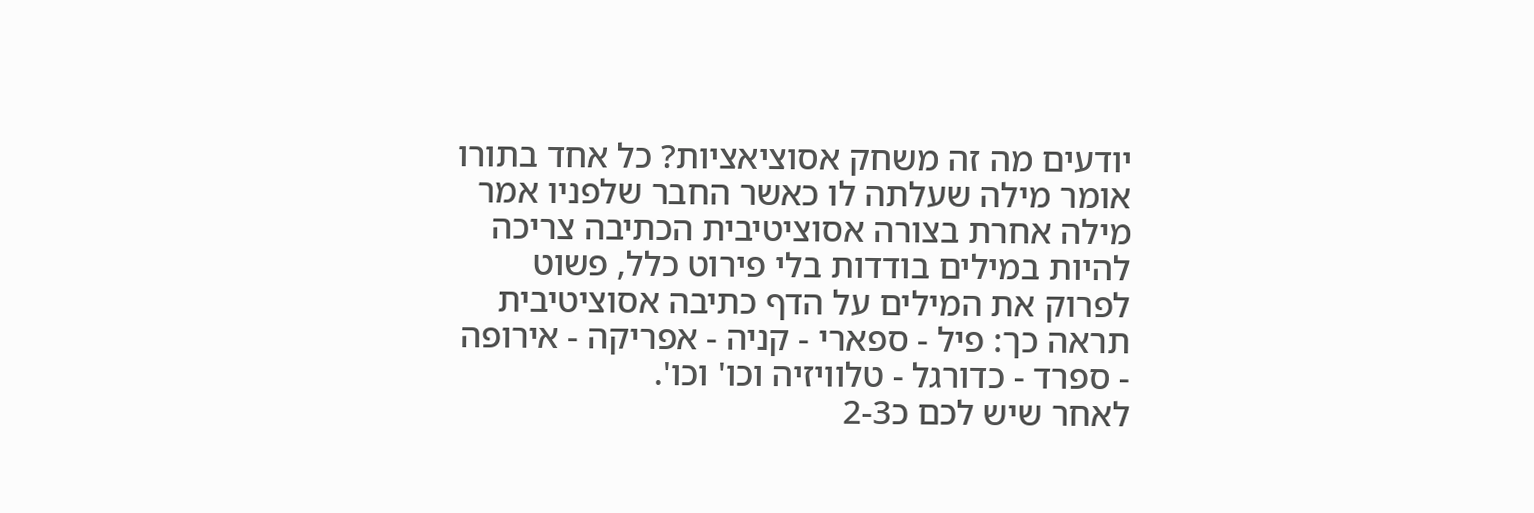יודעים מה זה משחק אסוציאציות? כל אחד בתורו אומר מילה שעלתה לו כאשר החבר שלפניו אמר מילה אחרת בצורה אסוציטיבית הכתיבה צריכה להיות במילים בודדות בלי פירוט כלל, פשוט לפרוק את המילים על הדף כתיבה אסוציטיבית תראה כך: פיל - ספארי - קניה - אפריקה - אירופה - ספרד - כדורגל - טלוויזיה וכו' וכו'.
לאחר שיש לכם כ2-3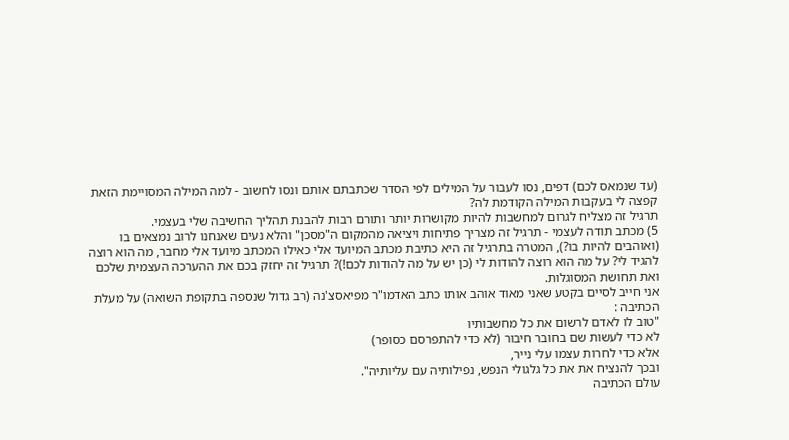(עד שנמאס לכם) דפים, נסו לעבור על המילים לפי הסדר שכתבתם אותם ונסו לחשוב - למה המילה המסויימת הזאת קפצה לי בעקבות המילה הקודמת לה?
תרגיל זה מצליח לגרום למחשבות להיות מקושרות יותר ותורם רבות להבנת תהליך החשיבה שלי בעצמי.
5) מכתב תודה לעצמי - תרגיל זה מצריך פתיחות ויציאה מהמקום ה"מסכן" והלא נעים שאנחנו לרוב נמצאים בו (ואוהבים להיות בו?), המטרה בתרגיל זה היא כתיבת מכתב המיועד אלי כאילו המכתב מיועד אלי מחבר, מה הוא רוצה להגיד לי? על מה הוא רוצה להודות לי (כן יש על מה להודות לכם!)? תרגיל זה יחזק בכם את ההערכה העצמית שלכם ואת תחושת המסוגלות.
אני חייב לסיים בקטע שאני מאוד אוהב אותו כתב האדמו"ר מפיאסצ'נה (רב גדול שנספה בתקופת השואה) על מעלת הכתיבה :
"טוב לו לאדם לרשום את כל מחשבותיו
לא כדי לעשות שם בחובר חיבור (לא כדי להתפרסם כסופר)
אלא כדי לחרות עצמו עלי נייר,
ובכך להנציח את את כל גלגולי הנפש, נפילותיה עם עליותיה".
עולם הכתיבה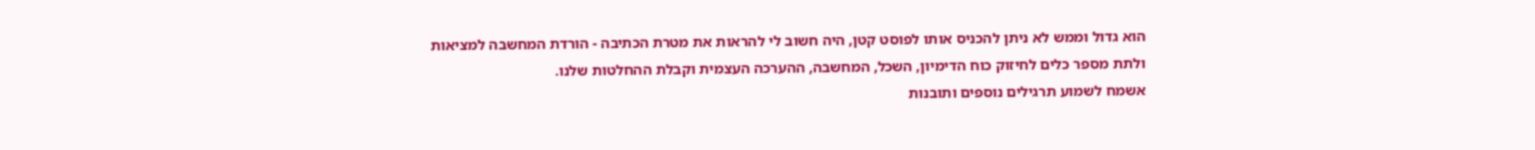הוא גדול וממש לא ניתן להכניס אותו לפוסט קטן, היה חשוב לי להראות את מטרת הכתיבה - הורדת המחשבה למציאות ולתת מספר כלים לחיזוק כוח הדימיון, השכל, המחשבה, ההערכה העצמית וקבלת ההחלטות שלנו.
אשמח לשמוע תרגילים נוספים ותובנות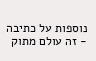נוספות על כתיבה - זה עולם מתוק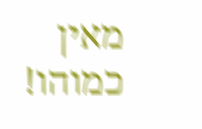מאין כמוהו!